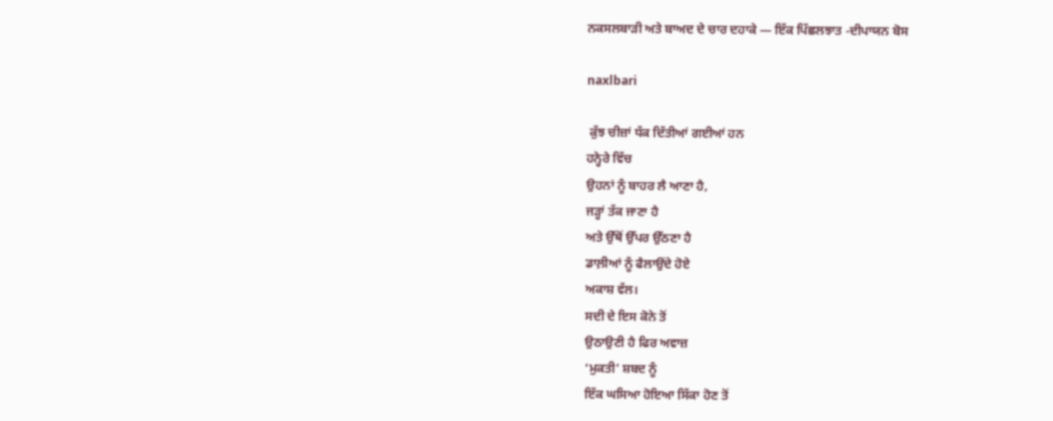ਨਕਸਲਬਾੜੀ ਅਤੇ ਬਾਅਦ ਦੇ ਚਾਰ ਦਹਾਕੇ — ਇੱਕ ਪਿੱਛਲਝਾਤ -ਦੀਪਾਯਨ ਬੋਸ

naxlbari

 ਕੁੱਝ ਚੀਜ਼ਾਂ ਧੱਕ ਦਿੱਤੀਆਂ ਗਈਆਂ ਹਨ
ਹਨ੍ਹੇਰੇ ਵਿੱਚ
ਉਹਨਾਂ ਨੂੰ ਬਾਹਰ ਲੈ ਆਣਾ ਹੈ,
ਜੜ੍ਹਾਂ ਤੱਕ ਜਾਣਾ ਹੈ
ਅਤੇ ਉੱਥੋਂ ਉੱਪਰ ਉੱਠਣਾ ਹੈ
ਡਾਲ਼ੀਆਂ ਨੂੰ ਫੈਲਾਉਂਦੇ ਹੋਏ
ਅਕਾਸ਼ ਵੱਲ।
ਸਦੀ ਦੇ ਇਸ ਕੋਨੇ ਤੋਂ
ਉਠਾਉਣੀ ਹੈ ਫਿਰ ਅਵਾਜ਼
‘ਮੁਕਤੀ’ ਸ਼ਬਦ ਨੂੰ
ਇੱਕ ਘਸਿਆ ਹੋਇਆ ਸਿੱਕਾ ਹੋਣ ਤੋਂ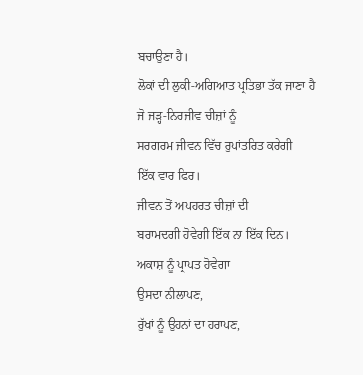ਬਚਾਉਣਾ ਹੈ।
ਲੋਕਾਂ ਦੀ ਲੁਕੀ-ਅਗਿਆਤ ਪ੍ਰਤਿਭਾ ਤੱਕ ਜਾਣਾ ਹੈ
ਜੋ ਜੜ੍ਹ-ਨਿਰਜੀਵ ਚੀਜ਼ਾਂ ਨੂੰ
ਸਰਗਰਮ ਜੀਵਨ ਵਿੱਚ ਰੁਪਾਂਤਰਿਤ ਕਰੇਗੀ
ਇੱਕ ਵਾਰ ਫਿਰ।
ਜੀਵਨ ਤੋਂ ਅਪਹਰਤ ਚੀਜ਼ਾਂ ਦੀ
ਬਰਾਮਦਗੀ ਹੋਵੇਗੀ ਇੱਕ ਨਾ ਇੱਕ ਦਿਨ।
ਅਕਾਸ਼ ਨੂੰ ਪ੍ਰਾਪਤ ਹੋਵੇਗਾ
ਉਸਦਾ ਨੀਲਾਪਣ,
ਰੁੱਖਾਂ ਨੂੰ ਉਹਨਾਂ ਦਾ ਹਰਾਪਣ,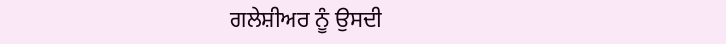ਗਲੇਸ਼ੀਅਰ ਨੂੰ ਉਸਦੀ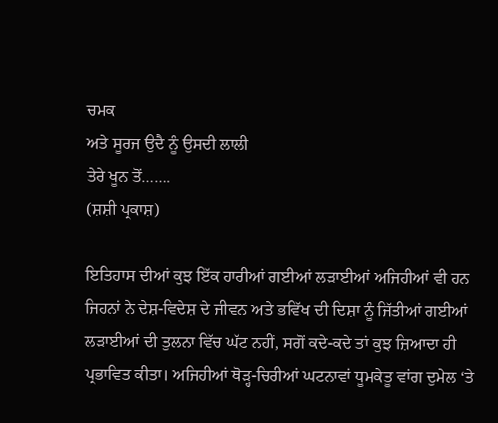ਚਮਕ
ਅਤੇ ਸੂਰਜ ਉਦੈ ਨੂੰ ਉਸਦੀ ਲਾਲੀ
ਤੇਰੇ ਖੂਨ ਤੋਂ…….
(ਸ਼ਸ਼ੀ ਪ੍ਰਕਾਸ਼)

ਇਤਿਹਾਸ ਦੀਆਂ ਕੁਝ ਇੱਕ ਹਾਰੀਆਂ ਗਈਆਂ ਲੜਾਈਆਂ ਅਜਿਹੀਆਂ ਵੀ ਹਨ ਜਿਹਨਾਂ ਨੇ ਦੇਸ਼-ਵਿਦੇਸ਼ ਦੇ ਜੀਵਨ ਅਤੇ ਭਵਿੱਖ ਦੀ ਦਿਸ਼ਾ ਨੂੰ ਜਿੱਤੀਆਂ ਗਈਆਂ ਲੜਾਈਆਂ ਦੀ ਤੁਲਨਾ ਵਿੱਚ ਘੱਟ ਨਹੀਂ, ਸਗੋਂ ਕਦੇ-ਕਦੇ ਤਾਂ ਕੁਝ ਜ਼ਿਆਦਾ ਹੀ ਪ੍ਰਭਾਵਿਤ ਕੀਤਾ। ਅਜਿਹੀਆਂ ਥੋੜ੍ਹ-ਚਿਰੀਆਂ ਘਟਨਾਵਾਂ ਧੂਮਕੇਤੂ ਵਾਂਗ ਦੁਮੇਲ ‘ਤੇ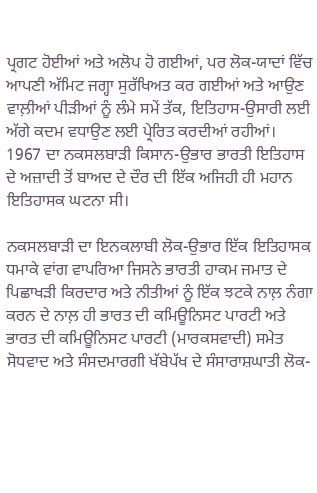ਪ੍ਰਗਟ ਹੋਈਆਂ ਅਤੇ ਅਲੋਪ ਹੋ ਗਈਆਂ, ਪਰ ਲੋਕ-ਯਾਦਾਂ ਵਿੱਚ ਆਪਣੀ ਅੱਮਿਟ ਜਗ੍ਹਾ ਸੁਰੱਖਿਅਤ ਕਰ ਗਈਆਂ ਅਤੇ ਆਉਣ ਵਾਲ਼ੀਆਂ ਪੀੜੀਆਂ ਨੂੰ ਲੰਮੇ ਸਮੇਂ ਤੱਕ, ਇਤਿਹਾਸ-ਉਸਾਰੀ ਲਈ ਅੱਗੇ ਕਦਮ ਵਧਾਉਣ ਲਈ ਪ੍ਰੇਰਿਤ ਕਰਦੀਆਂ ਰਹੀਆਂ। 1967 ਦਾ ਨਕਸਲਬਾੜੀ ਕਿਸਾਨ-ਉਭਾਰ ਭਾਰਤੀ ਇਤਿਹਾਸ ਦੇ ਅਜ਼ਾਦੀ ਤੋਂ ਬਾਅਦ ਦੇ ਦੌਰ ਦੀ ਇੱਕ ਅਜਿਹੀ ਹੀ ਮਹਾਨ ਇਤਿਹਾਸਕ ਘਟਨਾ ਸੀ।

ਨਕਸਲਬਾੜੀ ਦਾ ਇਨਕਲਾਬੀ ਲੋਕ-ਉਭਾਰ ਇੱਕ ਇਤਿਹਾਸਕ ਧਮਾਕੇ ਵਾਂਗ ਵਾਪਰਿਆ ਜਿਸਨੇ ਭਾਰਤੀ ਹਾਕਮ ਜਮਾਤ ਦੇ ਪਿਛਾਖੜੀ ਕਿਰਦਾਰ ਅਤੇ ਨੀਤੀਆਂ ਨੂੰ ਇੱਕ ਝਟਕੇ ਨਾਲ਼ ਨੰਗਾ ਕਰਨ ਦੇ ਨਾਲ਼ ਹੀ ਭਾਰਤ ਦੀ ਕਮਿਊਨਿਸਟ ਪਾਰਟੀ ਅਤੇ ਭਾਰਤ ਦੀ ਕਮਿਊਨਿਸਟ ਪਾਰਟੀ (ਮਾਰਕਸਵਾਦੀ) ਸਮੇਤ ਸੋਧਵਾਦ ਅਤੇ ਸੰਸਦਮਾਰਗੀ ਖੱਬੇਪੱਖ ਦੇ ਸੰਸਾਰਾਸ਼ਘਾਤੀ ਲੋਕ-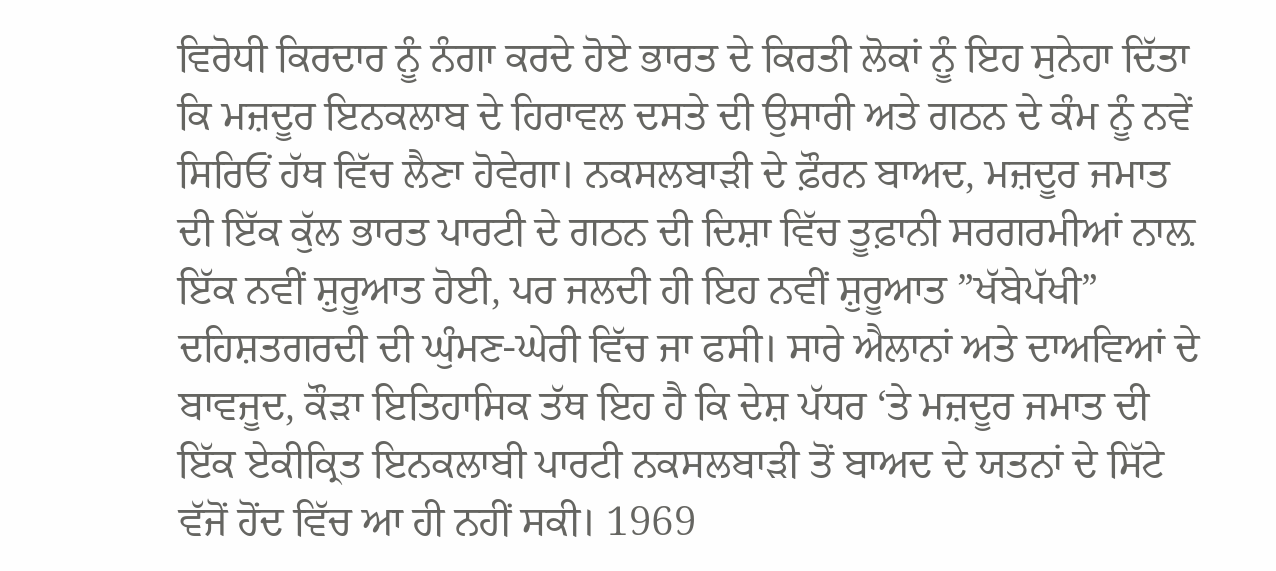ਵਿਰੋਧੀ ਕਿਰਦਾਰ ਨੂੰ ਨੰਗਾ ਕਰਦੇ ਹੋਏ ਭਾਰਤ ਦੇ ਕਿਰਤੀ ਲੋਕਾਂ ਨੂੰ ਇਹ ਸੁਨੇਹਾ ਦਿੱਤਾ ਕਿ ਮਜ਼ਦੂਰ ਇਨਕਲਾਬ ਦੇ ਹਿਰਾਵਲ ਦਸਤੇ ਦੀ ਉਸਾਰੀ ਅਤੇ ਗਠਨ ਦੇ ਕੰਮ ਨੂੰ ਨਵੇਂ ਸਿਰਿਓਂ ਹੱਥ ਵਿੱਚ ਲੈਣਾ ਹੋਵੇਗਾ। ਨਕਸਲਬਾੜੀ ਦੇ ਫ਼ੌਰਨ ਬਾਅਦ, ਮਜ਼ਦੂਰ ਜਮਾਤ ਦੀ ਇੱਕ ਕੁੱਲ ਭਾਰਤ ਪਾਰਟੀ ਦੇ ਗਠਨ ਦੀ ਦਿਸ਼ਾ ਵਿੱਚ ਤੂਫ਼ਾਨੀ ਸਰਗਰਮੀਆਂ ਨਾਲ਼ ਇੱਕ ਨਵੀਂ ਸ਼ੁਰੂਆਤ ਹੋਈ, ਪਰ ਜਲਦੀ ਹੀ ਇਹ ਨਵੀਂ ਸ਼ੁਰੂਆਤ ”ਖੱਬੇਪੱਖੀ” ਦਹਿਸ਼ਤਗਰਦੀ ਦੀ ਘੁੰਮਣ-ਘੇਰੀ ਵਿੱਚ ਜਾ ਫਸੀ। ਸਾਰੇ ਐਲਾਨਾਂ ਅਤੇ ਦਾਅਵਿਆਂ ਦੇ ਬਾਵਜੂਦ, ਕੌੜਾ ਇਤਿਹਾਸਿਕ ਤੱਥ ਇਹ ਹੈ ਕਿ ਦੇਸ਼ ਪੱਧਰ ‘ਤੇ ਮਜ਼ਦੂਰ ਜਮਾਤ ਦੀ ਇੱਕ ਏਕੀਕ੍ਰਿਤ ਇਨਕਲਾਬੀ ਪਾਰਟੀ ਨਕਸਲਬਾੜੀ ਤੋਂ ਬਾਅਦ ਦੇ ਯਤਨਾਂ ਦੇ ਸਿੱਟੇ ਵੱਜੋਂ ਹੋਂਦ ਵਿੱਚ ਆ ਹੀ ਨਹੀਂ ਸਕੀ। 1969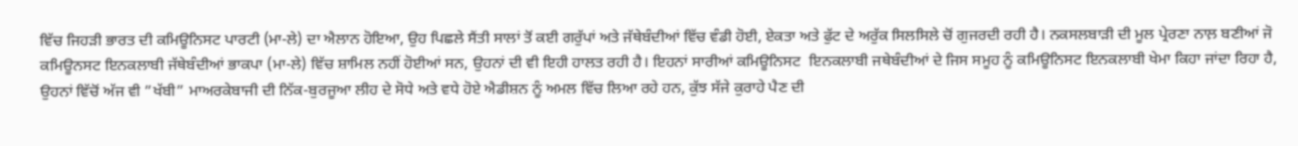ਵਿੱਚ ਜਿਹੜੀ ਭਾਰਤ ਦੀ ਕਮਿਊਨਿਸਟ ਪਾਰਟੀ (ਮਾ-ਲੇ) ਦਾ ਐਲਾਨ ਹੋਇਆ, ਉਹ ਪਿਛਲੇ ਸੈਂਤੀ ਸਾਲਾਂ ਤੋਂ ਕਈ ਗਰੁੱਪਾਂ ਅਤੇ ਜੱਥੇਬੰਦੀਆਂ ਵਿੱਚ ਵੰਡੀ ਹੋਈ, ਏਕਤਾ ਅਤੇ ਫੁੱਟ ਦੇ ਅਰੁੱਕ ਸਿਲਸਿਲੇ ਚੋਂ ਗੁਜਰਦੀ ਰਹੀ ਹੈ। ਨਕਸਲਬਾੜੀ ਦੀ ਮੂਲ ਪ੍ਰੇਰਣਾ ਨਾਲ਼ ਬਣੀਆਂ ਜੋ ਕਮਿਊਨਸਟ ਇਨਕਲਾਬੀ ਜੱਥੇਬੰਦੀਆਂ ਭਾਕਪਾ (ਮਾ-ਲੇ) ਵਿੱਚ ਸ਼ਾਮਿਲ ਨਹੀਂ ਹੋਈਆਂ ਸਨ, ਉਹਨਾਂ ਦੀ ਵੀ ਇਹੀ ਹਾਲਤ ਰਹੀ ਹੈ। ਇਹਨਾਂ ਸਾਰੀਆਂ ਕਮਿਊਨਿਸਟ  ਇਨਕਲਾਬੀ ਜਥੇਬੰਦੀਆਂ ਦੇ ਜਿਸ ਸਮੂਹ ਨੂੰ ਕਮਿਊਨਿਸਟ ਇਨਕਲਾਬੀ ਖੇਮਾ ਕਿਹਾ ਜਾਂਦਾ ਰਿਹਾ ਹੈ, ਉਹਨਾਂ ਵਿੱਚੋਂ ਅੱਜ ਵੀ ”ਖੱਬੀ” ਮਾਅਰਕੇਬਾਜੀ ਦੀ ਨਿੱਕ-ਬੁਰਜੂਆ ਲੀਹ ਦੇ ਸੋਧੇ ਅਤੇ ਵਧੇ ਹੋਏ ਐਡੀਸ਼ਨ ਨੂੰ ਅਮਲ ਵਿੱਚ ਲਿਆ ਰਹੇ ਹਨ, ਕੁੱਝ ਸੱਜੇ ਕੁਰਾਹੇ ਪੈਣ ਦੀ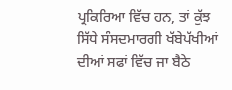ਪ੍ਰਕਿਰਿਆ ਵਿੱਚ ਹਨ, ਤਾਂ ਕੁੱਝ ਸਿੱਧੇ ਸੰਸਦਮਾਰਗੀ ਖੱਬੇਪੱਖੀਆਂ ਦੀਆਂ ਸਫਾਂ ਵਿੱਚ ਜਾ ਬੈਠੇ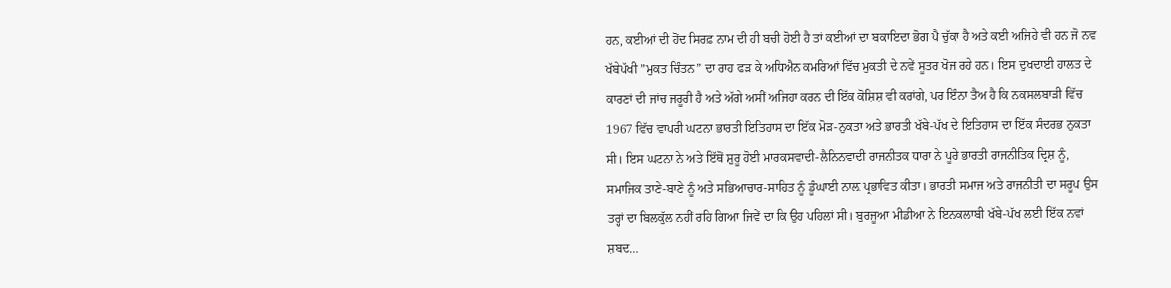ਹਨ, ਕਈਆਂ ਦੀ ਹੋਂਦ ਸਿਰਫ਼ ਨਾਮ ਦੀ ਹੀ ਬਚੀ ਹੋਈ ਹੈ ਤਾਂ ਕਈਆਂ ਦਾ ਬਕਾਇਦਾ ਭੋਗ ਪੈ ਚੁੱਕਾ ਹੈ ਅਤੇ ਕਈ ਅਜਿਹੇ ਵੀ ਹਨ ਜੋ ਨਵ ਖੱਬੇਪੱਖੀ ”ਮੁਕਤ ਚਿੰਤਨ” ਦਾ ਰਾਹ ਫੜ ਕੇ ਅਧਿਐਨ ਕਮਰਿਆਂ ਵਿੱਚ ਮੁਕਤੀ ਦੇ ਨਵੇਂ ਸੂਤਰ ਖੋਜ ਰਹੇ ਹਨ। ਇਸ ਦੁਖਦਾਈ ਹਾਲਤ ਦੇ ਕਾਰਣਾਂ ਦੀ ਜਾਂਚ ਜਰੂਰੀ ਹੈ ਅਤੇ ਅੱਗੇ ਅਸੀਂ ਅਜਿਹਾ ਕਰਨ ਦੀ ਇੱਕ ਕੋਸ਼ਿਸ਼ ਵੀ ਕਰਾਂਗੇ, ਪਰ ਇੰਨਾ ਤੈਅ ਹੈ ਕਿ ਨਕਸਲਬਾੜੀ ਵਿੱਚ 1967 ਵਿੱਚ ਵਾਪਰੀ ਘਟਨਾ ਭਾਰਤੀ ਇਤਿਹਾਸ ਦਾ ਇੱਕ ਮੋੜ-ਨੁਕਤਾ ਅਤੇ ਭਾਰਤੀ ਖੱਬੇ-ਪੱਖ ਦੇ ਇਤਿਹਾਸ ਦਾ ਇੱਕ ਸੰਦਰਭ ਨੁਕਤਾ ਸੀ। ਇਸ ਘਟਨਾ ਨੇ ਅਤੇ ਇੱਥੋਂ ਸ਼ੁਰੂ ਹੋਈ ਮਾਰਕਸਵਾਦੀ-ਲੈਨਿਨਵਾਦੀ ਰਾਜਨੀਤਕ ਧਾਰਾ ਨੇ ਪੂਰੇ ਭਾਰਤੀ ਰਾਜਨੀਤਿਕ ਦ੍ਰਿਸ਼ ਨੂੰ, ਸਮਾਜਿਕ ਤਾਣੇ-ਬਾਣੇ ਨੂੰ ਅਤੇ ਸਭਿਆਚਾਰ-ਸਾਹਿਤ ਨੂੰ ਡੂੰਘਾਈ ਨਾਲ਼ ਪ੍ਰਭਾਵਿਤ ਕੀਤਾ। ਭਾਰਤੀ ਸਮਾਜ ਅਤੇ ਰਾਜਨੀਤੀ ਦਾ ਸਰੂਪ ਉਸ ਤਰ੍ਹਾਂ ਦਾ ਬਿਲਕੁੱਲ ਨਹੀਂ ਰਹਿ ਗਿਆ ਜਿਵੇਂ ਦਾ ਕਿ ਉਹ ਪਹਿਲਾਂ ਸੀ। ਬੁਰਜੂਆ ਮੀਡੀਆ ਨੇ ਇਨਕਲਾਬੀ ਖੱਬੇ-ਪੱਖ ਲਈ ਇੱਕ ਨਵਾਂ ਸ਼ਬਦ…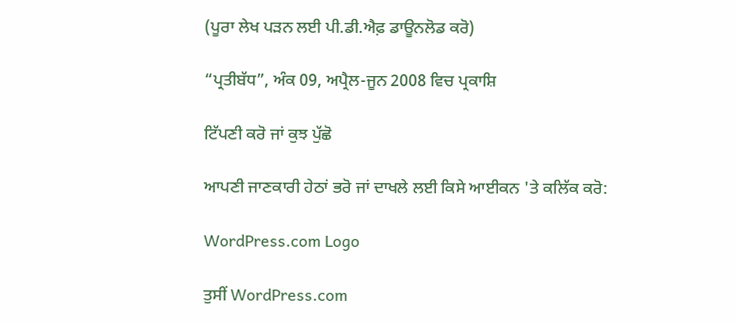(ਪੂਰਾ ਲੇਖ ਪਡ਼ਨ ਲਈ ਪੀ.ਡੀ.ਐਫ਼ ਡਾਊਨਲੋਡ ਕਰੋ)

“ਪ੍ਰਤੀਬੱਧ”, ਅੰਕ 09, ਅਪ੍ਰੈਲ-ਜੂਨ 2008 ਵਿਚ ਪ੍ਰਕਾਸ਼ਿ

ਟਿੱਪਣੀ ਕਰੋ ਜਾਂ ਕੁਝ ਪੁੱਛੋ

ਆਪਣੀ ਜਾਣਕਾਰੀ ਹੇਠਾਂ ਭਰੋ ਜਾਂ ਦਾਖਲੇ ਲਈ ਕਿਸੇ ਆਈਕਨ 'ਤੇ ਕਲਿੱਕ ਕਰੋ:

WordPress.com Logo

ਤੁਸੀਂ WordPress.com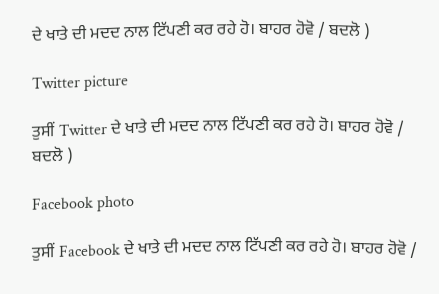ਦੇ ਖਾਤੇ ਦੀ ਮਦਦ ਨਾਲ ਟਿੱਪਣੀ ਕਰ ਰਹੇ ਹੋ। ਬਾਹਰ ਹੋਵੋ / ਬਦਲੋ )

Twitter picture

ਤੁਸੀਂ Twitter ਦੇ ਖਾਤੇ ਦੀ ਮਦਦ ਨਾਲ ਟਿੱਪਣੀ ਕਰ ਰਹੇ ਹੋ। ਬਾਹਰ ਹੋਵੋ / ਬਦਲੋ )

Facebook photo

ਤੁਸੀਂ Facebook ਦੇ ਖਾਤੇ ਦੀ ਮਦਦ ਨਾਲ ਟਿੱਪਣੀ ਕਰ ਰਹੇ ਹੋ। ਬਾਹਰ ਹੋਵੋ /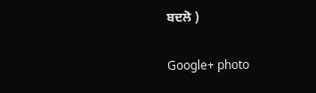ਬਦਲੋ )

Google+ photo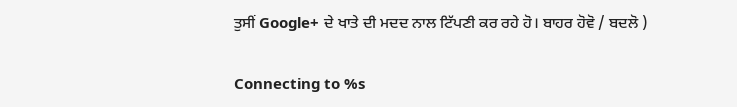ਤੁਸੀਂ Google+ ਦੇ ਖਾਤੇ ਦੀ ਮਦਦ ਨਾਲ ਟਿੱਪਣੀ ਕਰ ਰਹੇ ਹੋ। ਬਾਹਰ ਹੋਵੋ / ਬਦਲੋ )

Connecting to %s